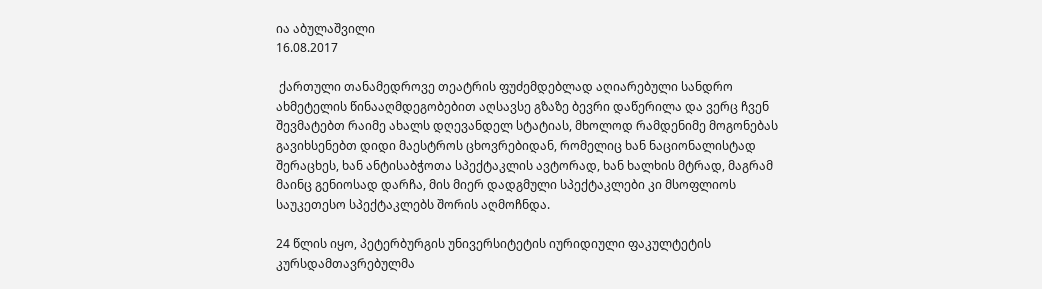ია აბულაშვილი
16.08.2017

 ქართული თანამედროვე თეატრის ფუძემდებლად აღიარებული სანდრო ახმეტელის წინააღმდეგობებით აღსავსე გზაზე ბევრი დაწერილა და ვერც ჩვენ შევმატებთ რაიმე ახალს დღევანდელ სტატიას, მხოლოდ რამდენიმე მოგონებას გავიხსენებთ დიდი მაესტროს ცხოვრებიდან, რომელიც ხან ნაციონალისტად შერაცხეს, ხან ანტისაბჭოთა სპექტაკლის ავტორად, ხან ხალხის მტრად, მაგრამ მაინც გენიოსად დარჩა, მის მიერ დადგმული სპექტაკლები კი მსოფლიოს საუკეთესო სპექტაკლებს შორის აღმოჩნდა.

24 წლის იყო, პეტერბურგის უნივერსიტეტის იურიდიული ფაკულტეტის კურსდამთავრებულმა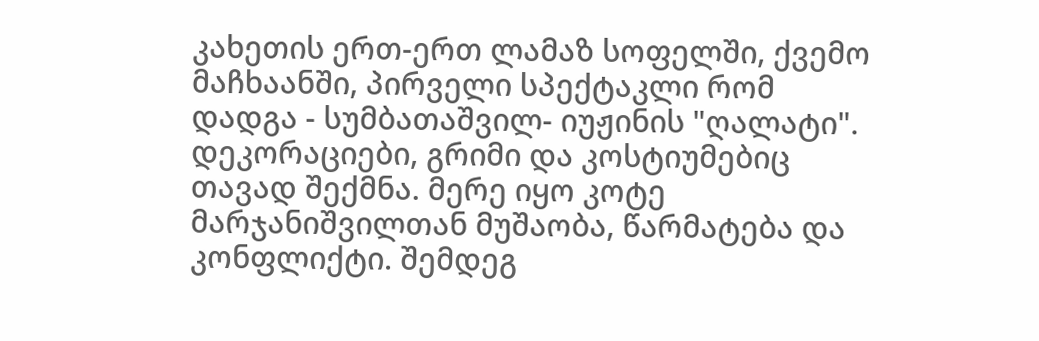კახეთის ერთ-ერთ ლამაზ სოფელში, ქვემო მაჩხაანში, პირველი სპექტაკლი რომ დადგა - სუმბათაშვილ- იუჟინის "ღალატი". დეკორაციები, გრიმი და კოსტიუმებიც თავად შექმნა. მერე იყო კოტე მარჯანიშვილთან მუშაობა, წარმატება და კონფლიქტი. შემდეგ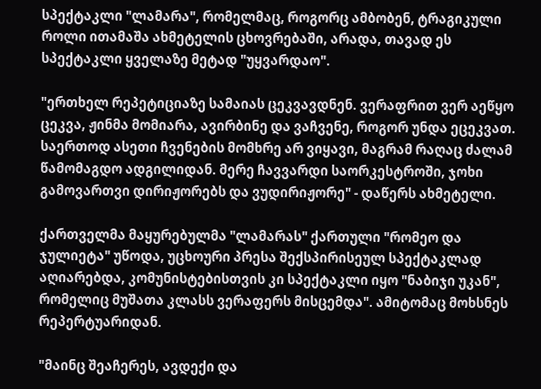სპექტაკლი "ლამარა", რომელმაც, როგორც ამბობენ, ტრაგიკული როლი ითამაშა ახმეტელის ცხოვრებაში, არადა, თავად ეს სპექტაკლი ყველაზე მეტად "უყვარდაო".

"ერთხელ რეპეტიციაზე სამაიას ცეკვავდნენ. ვერაფრით ვერ აეწყო ცეკვა, ჟინმა მომიარა, ავირბინე და ვაჩვენე, როგორ უნდა ეცეკვათ. საერთოდ ასეთი ჩვენების მომხრე არ ვიყავი, მაგრამ რაღაც ძალამ წამომაგდო ადგილიდან. მერე ჩავვარდი საორკესტროში, ჯოხი გამოვართვი დირიჟორებს და ვუდირიჟორე" - დაწერს ახმეტელი.

ქართველმა მაყურებულმა "ლამარას" ქართული "რომეო და ჯულიეტა" უწოდა, უცხოური პრესა შექსპირისეულ სპექტაკლად აღიარებდა, კომუნისტებისთვის კი სპექტაკლი იყო "ნაბიჯი უკან", რომელიც მუშათა კლასს ვერაფერს მისცემდა". ამიტომაც მოხსნეს რეპერტუარიდან.

"მაინც შეაჩერეს, ავდექი და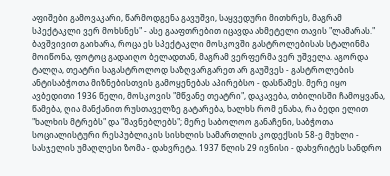აფიშები გამოვაკარი, წარმოდგენა გავუშვი, საყვედური მითხრეს, მაგრამ სპექტაკლი ვერ მოხსნეს" - ასე გააფთრებით იცავდა ახმეტელი თავის "ლამარას." ბავშვივით გაიხარა, როცა ეს სპექტაკლი მოსკოვში გასტროლებისას სტალინმა მოიწონა, ფოტოც გადაიღო ბელადთან, მაგრამ ვერფერმა ვერ უშველა. აგორდა ტალღა, თეატრი საგასტროლოდ საზღვარგარეთ არ გაუშვეს - გასტროლების ანტისაბჭოთა მიზნებისთვის გამოყენებას აპირებსო - დასწამეს. მერე იყო ავბედითი 1936 წელი, მოსკოვის "მწვანე თეატრი", დაკავება, თბილისში ჩამოყვანა, წამება, ღია მანქანით რუსთაველზე გატარება, ხალხს რომ ენახა, რა ბედი ელით "ხალხის მტრებს" და "მავნებლებს"; მერე საბოლოო განაჩენი, საბჭოთა სოციალისტური რესპუბლიკის სისხლის სამართლის კოდექსის 58-ე მუხლი - სასჯელის უმაღლესი ზომა - დახვრეტა. 1937 წლის 29 ივნისი - დახვრიტეს სანდრო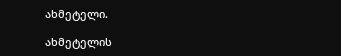ახმეტელი.

ახმეტელის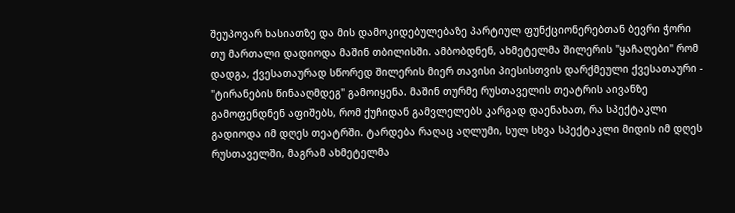შეუპოვარ ხასიათზე და მის დამოკიდებულებაზე პარტიულ ფუნქციონერებთან ბევრი ჭორი თუ მართალი დადიოდა მაშინ თბილისში. ამბობდნენ, ახმეტელმა შილერის "ყაჩაღები" რომ დადგა, ქვესათაურად სწორედ შილერის მიერ თავისი პიესისთვის დარქმეული ქვესათაური - "ტირანების წინააღმდეგ" გამოიყენა. მაშინ თურმე რუსთაველის თეატრის აივანზე გამოფენდნენ აფიშებს, რომ ქუჩიდან გამვლელებს კარგად დაენახათ, რა სპექტაკლი გადიოდა იმ დღეს თეატრში. ტარდება რაღაც აღლუმი, სულ სხვა სპექტაკლი მიდის იმ დღეს რუსთაველში, მაგრამ ახმეტელმა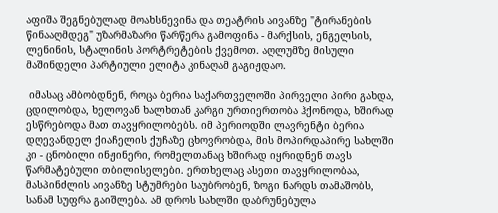აფიშა შეგნებულად მოახსნევინა და თეატრის აივანზე "ტირანების წინააღმდეგ" უზარმაზარი წარწერა გამოფინა - მარქსის, ენგელსის, ლენინის, სტალინის პორტრეტების ქვემოთ. აღლუმზე მისული მაშინდელი პარტიული ელიტა კინაღამ გაგიჟდაო.

 იმასაც ამბობდნენ, როცა ბერია საქართველოში პირველი პირი გახდა, ცდილობდა, ხელოვან ხალხთან კარგი ურთიერთობა ჰქონოდა, ხშირად ესწრებოდა მათ თავყრილობებს. იმ პერიოდში ლავრენტი ბერია დღევანდელ ქიაჩელის ქუჩაზე ცხოვრობდა, მის მოპირდაპირე სახლში კი - ცნობილი ინჟინერი, რომელთანაც ხშირად იყრიდნენ თავს წარმატებული თბილისელები. ერთხელაც ასეთი თავყრილობაა, მასპინძლის აივანზე სტუმრები საუბრობენ, ზოგი ნარდს თამაშობს, სანამ სუფრა გაიშლება. ამ დროს სახლში დაბრუნებულა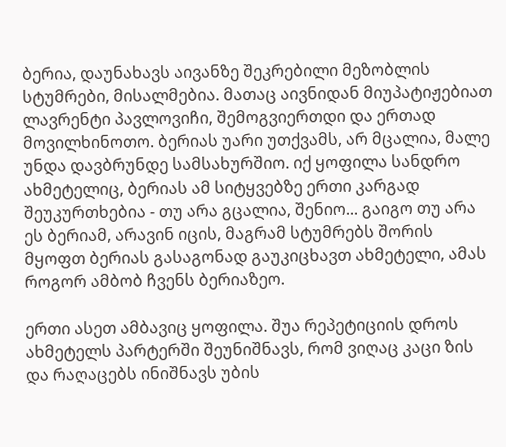ბერია, დაუნახავს აივანზე შეკრებილი მეზობლის სტუმრები, მისალმებია. მათაც აივნიდან მიუპატიჟებიათ ლავრენტი პავლოვიჩი, შემოგვიერთდი და ერთად მოვილხინოთო. ბერიას უარი უთქვამს, არ მცალია, მალე უნდა დავბრუნდე სამსახურშიო. იქ ყოფილა სანდრო ახმეტელიც, ბერიას ამ სიტყვებზე ერთი კარგად შეუკურთხებია - თუ არა გცალია, შენიო... გაიგო თუ არა ეს ბერიამ, არავინ იცის, მაგრამ სტუმრებს შორის მყოფთ ბერიას გასაგონად გაუკიცხავთ ახმეტელი, ამას როგორ ამბობ ჩვენს ბერიაზეო.

ერთი ასეთ ამბავიც ყოფილა. შუა რეპეტიციის დროს ახმეტელს პარტერში შეუნიშნავს, რომ ვიღაც კაცი ზის და რაღაცებს ინიშნავს უბის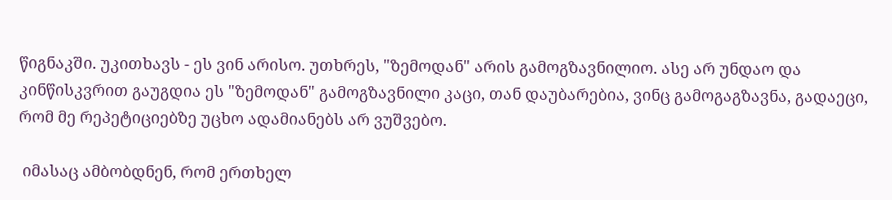წიგნაკში. უკითხავს - ეს ვინ არისო. უთხრეს, "ზემოდან" არის გამოგზავნილიო. ასე არ უნდაო და კინწისკვრით გაუგდია ეს "ზემოდან" გამოგზავნილი კაცი, თან დაუბარებია, ვინც გამოგაგზავნა, გადაეცი, რომ მე რეპეტიციებზე უცხო ადამიანებს არ ვუშვებო.

 იმასაც ამბობდნენ, რომ ერთხელ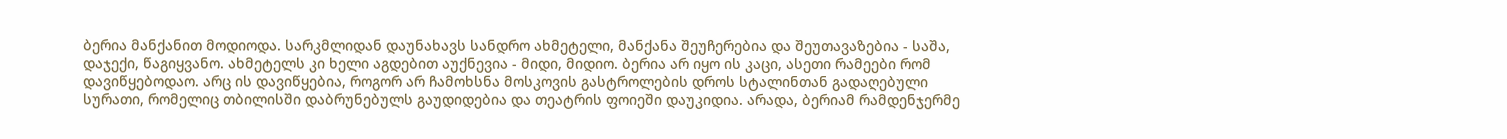ბერია მანქანით მოდიოდა. სარკმლიდან დაუნახავს სანდრო ახმეტელი, მანქანა შეუჩერებია და შეუთავაზებია - საშა, დაჯექი, წაგიყვანო. ახმეტელს კი ხელი აგდებით აუქნევია - მიდი, მიდიო. ბერია არ იყო ის კაცი, ასეთი რამეები რომ დავიწყებოდაო. არც ის დავიწყებია, როგორ არ ჩამოხსნა მოსკოვის გასტროლების დროს სტალინთან გადაღებული სურათი, რომელიც თბილისში დაბრუნებულს გაუდიდებია და თეატრის ფოიეში დაუკიდია. არადა, ბერიამ რამდენჯერმე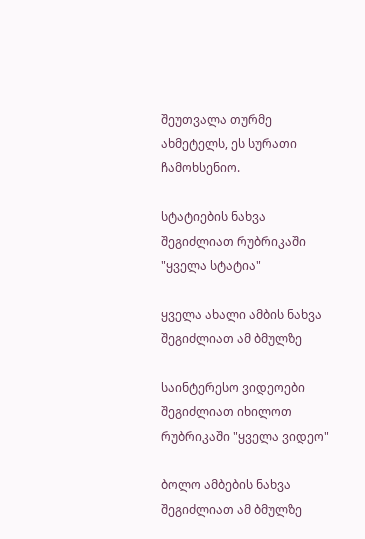შეუთვალა თურმე ახმეტელს, ეს სურათი ჩამოხსენიო.

სტატიების ნახვა შეგიძლიათ რუბრიკაში "ყველა სტატია"

ყველა ახალი ამბის ნახვა შეგიძლიათ ამ ბმულზე

საინტერესო ვიდეოები შეგიძლიათ იხილოთ რუბრიკაში "ყველა ვიდეო"

ბოლო ამბების ნახვა შეგიძლიათ ამ ბმულზე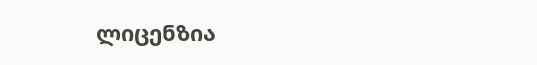ლიცენზია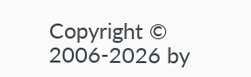Copyright © 2006-2026 by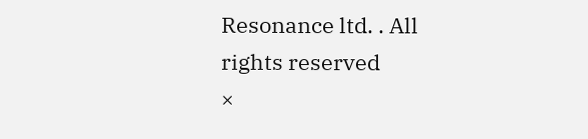Resonance ltd. . All rights reserved
×